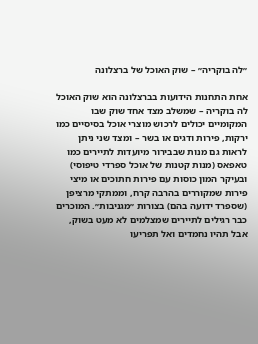״לה בוקריה״ – שוק האוכל של ברצלונה

אחת התחנות הידועות בברצלונה הוא שוק האוכל לה בוקריה – שמשלב מצד אחד שוק שבו המקומיים יכולים לרכוש מוצרי אוכל בסיסיים כמו ירקות, פירות ודגים או בשר – ומצד שני ניתן לראות גם מנות שבבירור מיועדות לתיירים כמו טאפאס (מנות קטנות של אוכל ספרדי טיפוסי) ובעיקר המון כוסות עם פירות חתוכים או מיצי פירות שמקוררים בהרבה קרח, וממתקי מרציפן (שספרד ידועה בהם) בצורות ״מגניבות״. המוכרים כבר רגילים לתיירים שמצלמים לא מעט בשוק, אבל תהיו נחמדים ואל תפריעו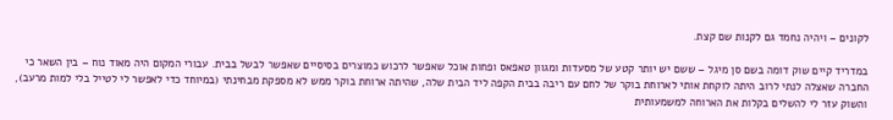לקונים – ויהיה נחמד גם לקנות שם קצת.

במדריד קיים שוק דומה בשם סן מיגל – ששם יש יותר קטע של מסעדות ומגוון טאפאס ופחות אוכל שאפשר לרכוש כמוצרים בסיסיים שאפשר לבשל בבית. עבורי המקום היה מאוד נוח – בין השאר כי החברה שאצלה לנתי לרוב היתה לוקחת אותי לארוחת בוקר של לחם עם ריבה בבית הקפה ליד הבית שלה, שהיתה ארוחת בוקר ממש לא מספקת מבחינתי (במיוחד כדי לאפשר לי לטייל בלי למות מרעב), והשוק עזר לי להשלים בקלות את הארוחה למשמעותית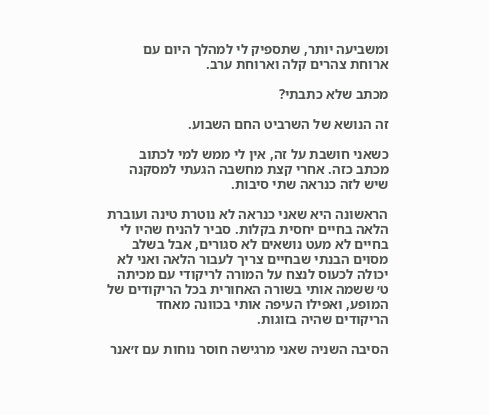ומשביעה יותר, שתספיק לי למהלך היום עם ארוחת צהרים קלה וארוחת ערב.

מכתב שלא כתבתי?

זה הנושא של השרביט החם השבוע.

כשאני חושבת על זה, אין לי ממש למי לכתוב מכתב כזה. אחרי קצת מחשבה הגעתי למסקנה שיש לזה כנראה שתי סיבות.

הראשונה היא שאני כנראה לא נוטרת טינה ועוברת הלאה בחיים יחסית בקלות. סביר להניח שהיו לי בחיים לא מעט נושאים לא סגורים, אבל בשלב מסוים הבנתי שבחיים צריך לעבור הלאה ואני לא יכולה לכעוס לנצח על המורה לריקודי עם מכיתה ט׳ ששמה אותי בשורה האחורית בכל הריקודים של המופע, ואפילו העיפה אותי בכוונה מאחד הריקודים שהיה בזוגות.

הסיבה השניה שאני מרגישה חוסר נוחות עם ז׳אנר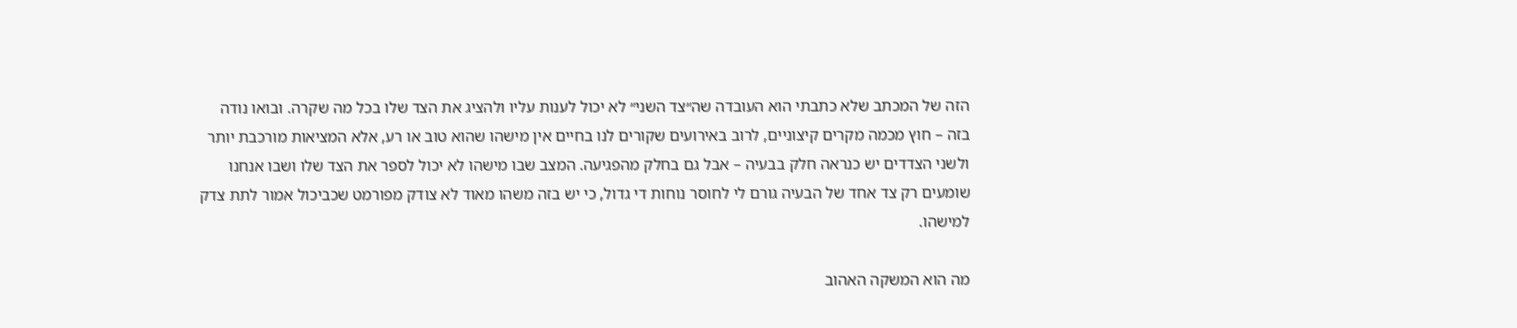הזה של המכתב שלא כתבתי הוא העובדה שה״צד השני״ לא יכול לענות עליו ולהציג את הצד שלו בכל מה שקרה. ובואו נודה בזה – חוץ מכמה מקרים קיצוניים, לרוב באירועים שקורים לנו בחיים אין מישהו שהוא טוב או רע, אלא המציאות מורכבת יותר ולשני הצדדים יש כנראה חלק בבעיה – אבל גם בחלק מהפגיעה. המצב שבו מישהו לא יכול לספר את הצד שלו ושבו אנחנו שומעים רק צד אחד של הבעיה גורם לי לחוסר נוחות די גדול, כי יש בזה משהו מאוד לא צודק מפורמט שכביכול אמור לתת צדק למישהו.

מה הוא המשקה האהוב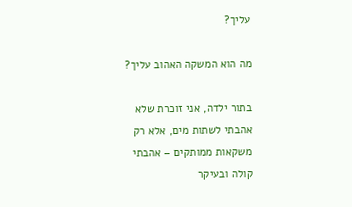עליך?

מה הוא המשקה האהוב עליך?

בתור ילדה, אני זוכרת שלא אהבתי לשתות מים, אלא רק משקאות ממותקים – אהבתי קולה ובעיקר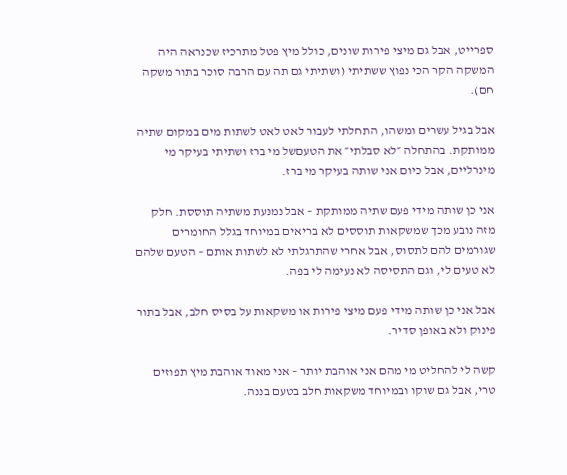ספרייט, אבל גם מיצי פירות שונים, כולל מיץ פטל מתרכיז שכנראה היה המשקה הקר הכי נפוץ ששתיתי (ושתיתי גם תה עם הרבה סוכר בתור משקה חם).

אבל בגיל עשרים ומשהו, התחלתי לעבור לאט לאט לשתות מים במקום שתיה ממותקת. בהתחלה ״לא סבלתי״ את הטעםשל מי ברז ושתיתי בעיקר מי מינרליים, אבל כיום אני שותה בעיקר מי ברז.

אני כן שותה מידי פעם שתיה ממותקת – אבל נמנעת משתיה תוססת. חלק מזה נובע מכך שמשקאות תוססים לא בריאים במיוחד בגלל החומרים שגורמים להם לתסוס, אבל אחרי שהתרגלתי לא לשתות אותם – הטעם שלהם לא טעים לי, וגם התסיסה לא נעימה לי בפה.

אבל אני כן שותה מידי פעם מיצי פירות או משקאות על בסיס חלב, אבל בתור פינוק ולא באופן סדיר.

קשה לי להחליט מי מהם אני אוהבת יותר – אני מאוד אוהבת מיץ תפוזים טרי, אבל גם שוקו ובמיוחד משקאות חלב בטעם בננה.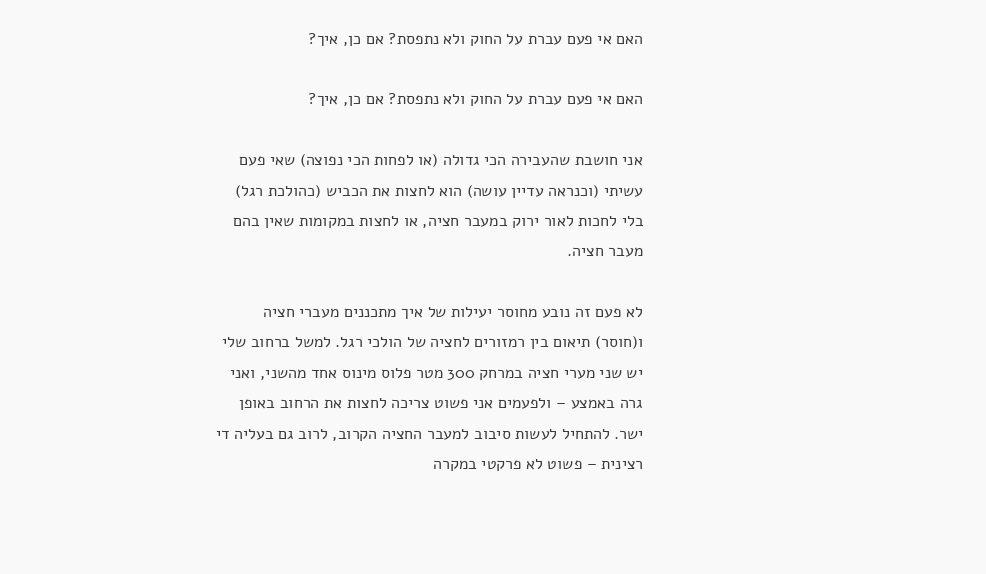האם אי פעם עברת על החוק ולא נתפסת? אם כן, איך?

האם אי פעם עברת על החוק ולא נתפסת? אם כן, איך?

אני חושבת שהעבירה הכי גדולה (או לפחות הכי נפוצה) שאי פעם עשיתי (וכנראה עדיין עושה) הוא לחצות את הכביש (כהולכת רגל) בלי לחכות לאור ירוק במעבר חציה, או לחצות במקומות שאין בהם מעבר חציה.

לא פעם זה נובע מחוסר יעילות של איך מתכננים מעברי חציה ו(חוסר) תיאום בין רמזורים לחציה של הולכי רגל. למשל ברחוב שלי יש שני מערי חציה במרחק 300 מטר פלוס מינוס אחד מהשני, ואני גרה באמצע – ולפעמים אני פשוט צריכה לחצות את הרחוב באופן ישר. להתחיל לעשות סיבוב למעבר החציה הקרוב, לרוב גם בעליה די רצינית – פשוט לא פרקטי במקרה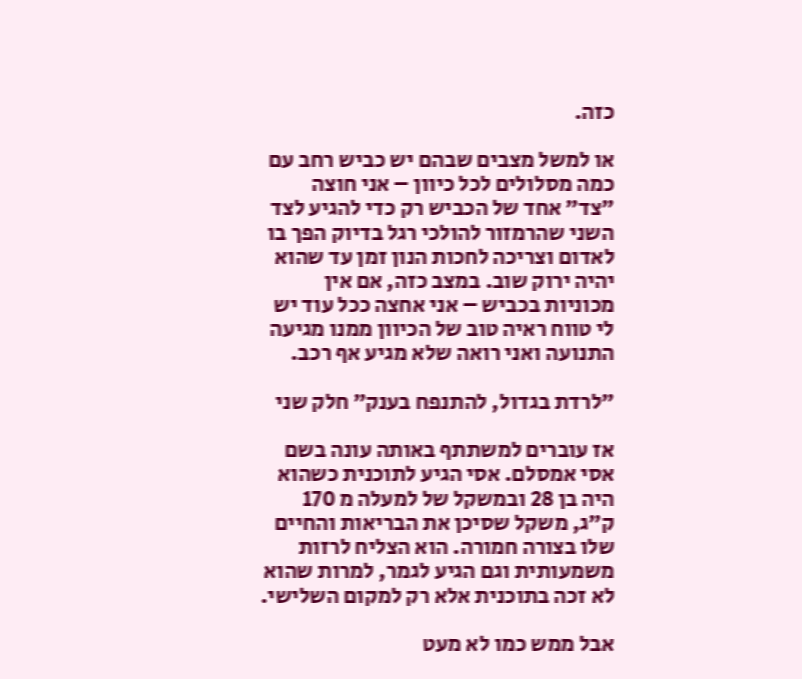כזה.

או למשל מצבים שבהם יש כביש רחב עם כמה מסלולים לכל כיוון – אני חוצה ״צד״ אחד של הכביש רק כדי להגיע לצד השני שהרמזור להולכי רגל בדיוק הפך בו לאדום וצריכה לחכות הנון זמן עד שהוא יהיה ירוק שוב. במצב כזה, אם אין מכוניות בכביש – אני אחצה ככל עוד יש לי טווח ראיה טוב של הכיוון ממנו מגיעה התנועה ואני רואה שלא מגיע אף רכב.

״לרדת בגדול, להתנפח בענק״ חלק שני

אז עוברים למשתתף באותה עונה בשם אסי אמסלם. אסי הגיע לתוכנית כשהוא היה בן 28 ובמשקל של למעלה מ 170 ק״ג, משקל שסיכן את הבריאות והחיים שלו בצורה חמורה. הוא הצליח לרזות משמעותית וגם הגיע לגמר, למרות שהוא לא זכה בתוכנית אלא רק למקום השלישי.

אבל ממש כמו לא מעט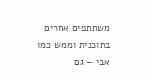משתתפים אחרים בתוכנית וממש כמו אבי – גם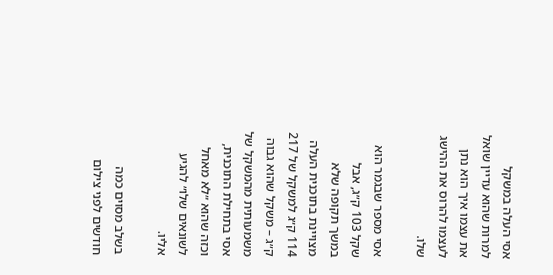אסי העלה במשקל למרות שהוא עדיין שואל את עצמו איך הוא נתן לעצמו להרוס את ההישג שלו.

אסי מספר שבגמר הוא שקל 103 ק״ג, אבל במשך תקופה שלא מצויינת בתוכנית העלה 114 ק״ג למשקל של 217 ק״ג – משקל שהוא גבוה משמעותית מהמשקל של אסי בתחילת התוכנית, וכזה שהוא ״לא מאחל לשונאים שלו״ להגיע אליו.

בשלב מסוים כמה חודשים לפני צילום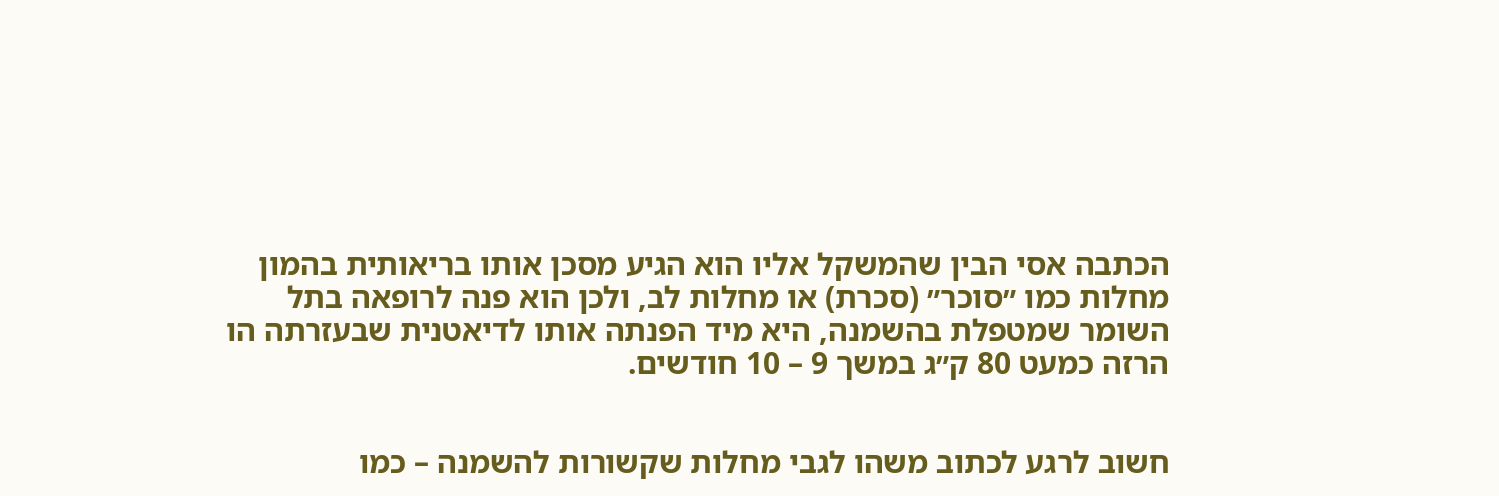הכתבה אסי הבין שהמשקל אליו הוא הגיע מסכן אותו בריאותית בהמון מחלות כמו ״סוכר״ (סכרת) או מחלות לב, ולכן הוא פנה לרופאה בתל השומר שמטפלת בהשמנה, היא מיד הפנתה אותו לדיאטנית שבעזרתה הו הרזה כמעט 80 ק״ג במשך 9 – 10 חודשים.


חשוב לרגע לכתוב משהו לגבי מחלות שקשורות להשמנה – כמו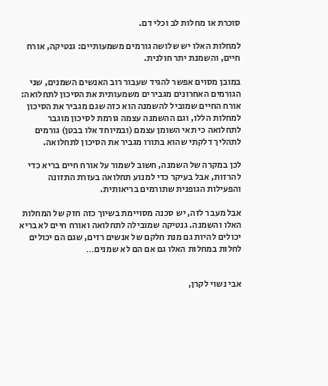סוכרת או מחלות לב וכלי דם.

למחלות האלו יש שלושה גורמים משמעותיים: גנטיקה, אורח חיים, והשמנת יתר חולנית.

במובן מסוים אפשר להגיד שעבור רוב האנשים השמנים, שני הגורמים האחרונים מגבירים משמעותית את הסיכון לתחלואה: אורח החיים שמוביל להשמנה הוא כזה שגם מגביר את הסיכון למחלות הללו, וגם ההשמנה עצמה גורמת לסיכון מוגבר לתחלואה כי תאי השומן עצמם (ובמיוחד אלו בבטן) גורמים לתהליך דלקתי שהוא בתורו מגביר את הסיכון לתחלואה.

לכן במקרה של השמנה, חשוב לשמור על אורח חיים בריא כדי להרזות, אבל בעיקר כדי למנוע תחלואה בעזרת התזונה והפעילות הגופנית שתורמים בריאותית.

אבל מעבר לזה, יש סכנה מסויימת בשיוך כזה חזק של המחלות האלו והשמנה. גנטיקה שמובילה לתחלואה ואורח חיים לא בריא יכולים להיות גם מנת חלקם של אנשים רזים, שגם הם יכולים לחלות במחלות האלו גם אם הם לא שמנים…


אבי נשוי לקרן,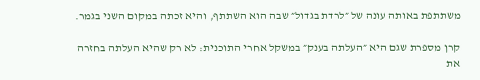משתתפת באותה עונה של ״לרדת בגדול״ שבה הוא השתתף, והיא זכתה במקום השני בגמר.

קרן מספרת שגם היא ״העלתה בענק״ במשקל אחרי התוכנית: לא רק שהיא העלתה בחזרה את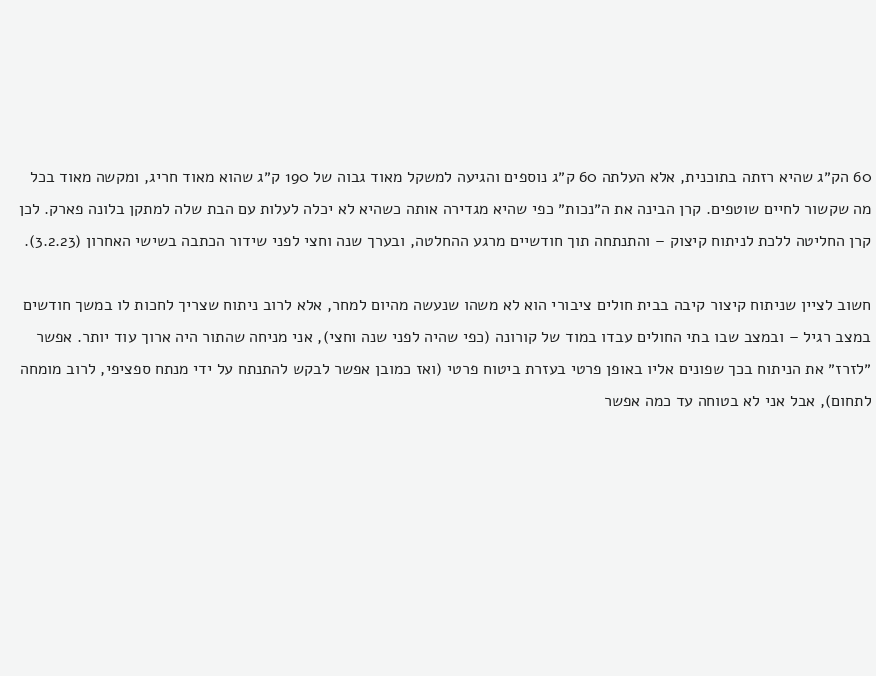60 הק״ג שהיא רזתה בתוכנית, אלא העלתה 60 ק״ג נוספים והגיעה למשקל מאוד גבוה של 190 ק״ג שהוא מאוד חריג, ומקשה מאוד בכל מה שקשור לחיים שוטפים. קרן הבינה את ה״נכות״ כפי שהיא מגדירה אותה כשהיא לא יכלה לעלות עם הבת שלה למתקן בלונה פארק. לכן קרן החליטה ללכת לניתוח קיצוק – והתנתחה תוך חודשיים מרגע ההחלטה, ובערך שנה וחצי לפני שידור הכתבה בשישי האחרון (3.2.23).

חשוב לציין שניתוח קיצור קיבה בבית חולים ציבורי הוא לא משהו שנעשה מהיום למחר, אלא לרוב ניתוח שצריך לחכות לו במשך חודשים במצב רגיל – ובמצב שבו בתי החולים עבדו במוד של קורונה (כפי שהיה לפני שנה וחצי), אני מניחה שהתור היה ארוך עוד יותר. אפשר ״לזרז״ את הניתוח בכך שפונים אליו באופן פרטי בעזרת ביטוח פרטי (ואז כמובן אפשר לבקש להתנתח על ידי מנתח ספציפי, לרוב מומחה לתחום), אבל אני לא בטוחה עד כמה אפשר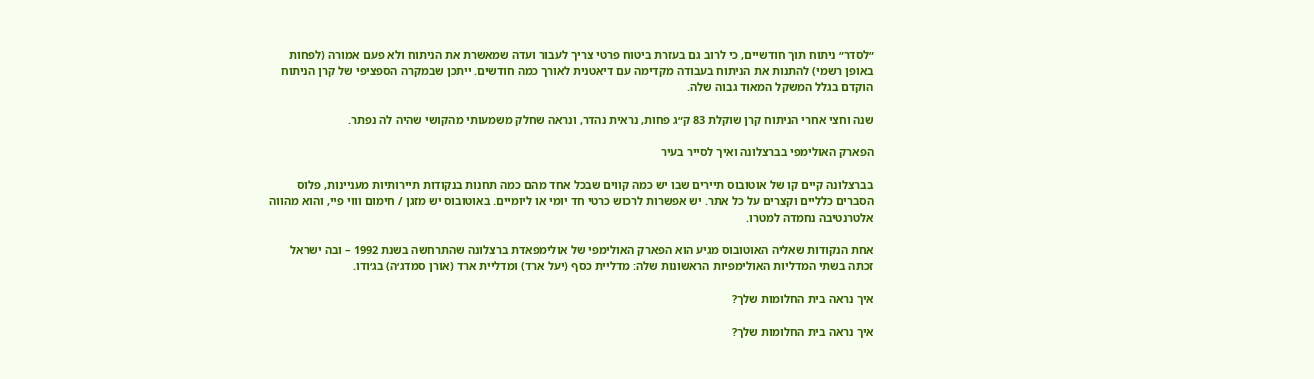״לסדר״ ניתוח תוך חודשיים, כי לרוב גם בעזרת ביטוח פרטי צריך לעבור ועדה שמאשרת את הניתוח ולא פעם אמורה (לפחות באופן רשמי) להתנות את הניתוח בעבודה מקדימה עם דיאטנית לאורך כמה חודשים. ייתכן שבמקרה הספציפי של קרן הניתוח הוקדם בגלל המשקל המאוד גבוה שלה.

שנה וחצי אחרי הניתוח קרן שוקלת 83 ק״ג פחות, נראית נהדר, ונראה שחלק משמעותי מהקושי שהיה לה נפתר.

הפארק האולימפי בברצלונה ואיך לסייר בעיר

בברצלונה קיים קו של אוטובוס תיירים שבו יש כמה קווים שבכל אחד מהם כמה תחנות בנקודות תיירותיות מעניינות, פלוס הסברים כלליים וקצרים על כל אתר. יש אפשרות לרכוש כרטי חד יומי או ליומיים. באוטובוס יש מזגן / חימום וווי פיי, והוא מהווה אלטרנטיבה נחמדה למטרו.

אחת הנקודות שאליה האוטובוס מגיע הוא הפארק האולימפי של אולימפאדת ברצלונה שהתרחשה בשנת 1992 – ובה ישראל זכתה בשתי המדליות האולימפיות הראשונות שלה: מדליית כסף (יעל ארד) ומדליית ארד (אורן סמדג׳ה) בג׳ודו.

איך נראה בית החלומות שלך?

איך נראה בית החלומות שלך?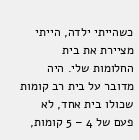כשהייתי ילדה, הייתי מציירת את בית החלומות שלי. היה מדובר על בית רב קומות שכולו בית אחד, לא פעם של 4 – 5 קומות,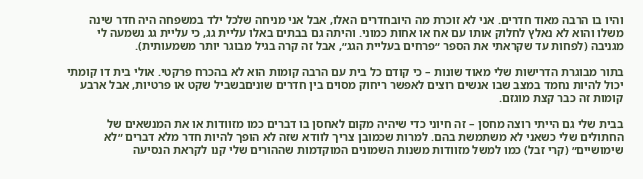והיו בו הרבה מאוד חדרים. אני לא זוכרת מה היובחדרים האלו, אבל אני מניחה שלכל ילד במשפחה היה חדר שינה משלו והוא לא נאלץ לחלוק אותו עם אח או אחות כמוני. והיתה גם בבתים באלו עליית גג, כי עליית גג נשמעה לי מגניבה (לפחות עד שקראתי את הספר ״פרחים בעליית הגג״, אבל זה קרה בגיל מבוגר יותר משמעותית).

בתור מבוגרת הדרישות שלי מאוד שונות – כי קודם כל בית עם הרבה קומות הוא לא בהכרח פרקטי. אולי בית דו קומתי יכול להיות נחמד במצב שבו אנשים רוצים לאפשר ריחוק מסוים בין חדרים שוניםבשביל שקט או פרטיות, אבל ארבע קומות זה כבר קצת מוגזם.

בבית שלי גם הייתי רוצה מחסן – זה חיוני כדי שיהיה מקום לאחסן בו דברים כמו מזוודות או את המנשאים של החתולים שלי כשאני לא משתמשת בהם. למרות שכמובן צריך לוודא שזה לא הופך להיות חדר מלא דברים ״לא שימושיים״ (קרי זבל) כמו למשל מזוודות משנות השמונים המוקדמות שההורים שלי קנו לקראת הנסיעה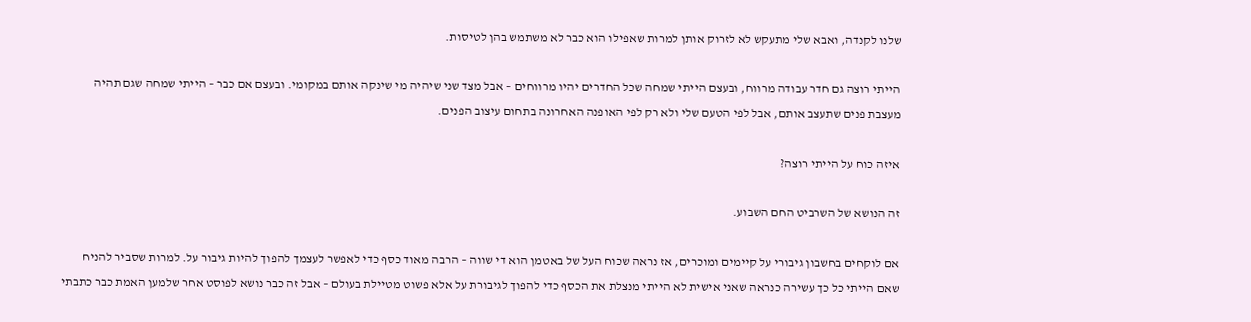שלנו לקנדה, ואבא שלי מתעקש לא לזרוק אותן למרות שאפילו הוא כבר לא משתמש בהן לטיסות.

הייתי רוצה גם חדר עבודה מרווח, ובעצם הייתי שמחה שכל החדרים יהיו מרווחים – אבל מצד שני שיהיה מי שינקה אותם במקומי. ובעצם אם כבר – הייתי שמחה שגם תהיה מעצבת פנים שתעצב אותם, אבל לפי הטעם שלי ולא רק לפי האופנה האחרונה בתחום עיצוב הפנים.

איזה כוח על הייתי רוצה?

זה הנושא של השרביט החם השבוע.

אם לוקחים בחשבון גיבורי על קיימים ומוכרים, אז נראה שכוח העל של באטמן הוא די שווה – הרבה מאוד כסף כדי לאפשר לעצמך להפוך להיות גיבור על. למרות שסביר להניח שאם הייתי כל כך עשירה כנראה שאני אישית לא הייתי מנצלת את הכסף כדי להפוך לגיבורת על אלא פשוט מטיילת בעולם – אבל זה כבר נושא לפוסט אחר שלמען האמת כבר כתבתי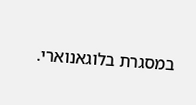במסגרת בלוגאנוארי.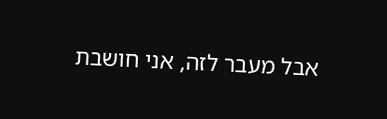אבל מעבר לזה, אני חושבת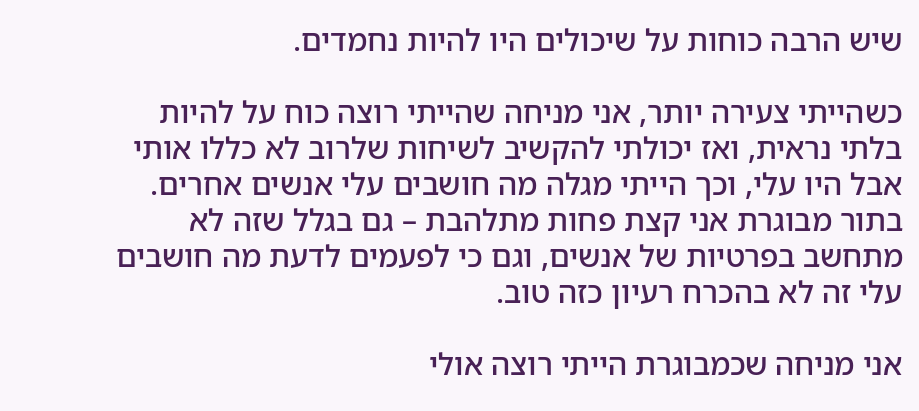שיש הרבה כוחות על שיכולים היו להיות נחמדים.

כשהייתי צעירה יותר, אני מניחה שהייתי רוצה כוח על להיות בלתי נראית, ואז יכולתי להקשיב לשיחות שלרוב לא כללו אותי אבל היו עלי, וכך הייתי מגלה מה חושבים עלי אנשים אחרים. בתור מבוגרת אני קצת פחות מתלהבת – גם בגלל שזה לא מתחשב בפרטיות של אנשים, וגם כי לפעמים לדעת מה חושבים עלי זה לא בהכרח רעיון כזה טוב.

אני מניחה שכמבוגרת הייתי רוצה אולי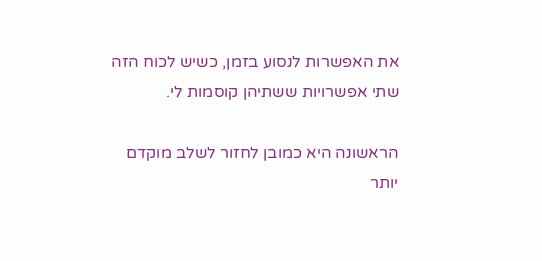את האפשרות לנסוע בזמן, כשיש לכוח הזה שתי אפשרויות ששתיהן קוסמות לי.

הראשונה היא כמובן לחזור לשלב מוקדם יותר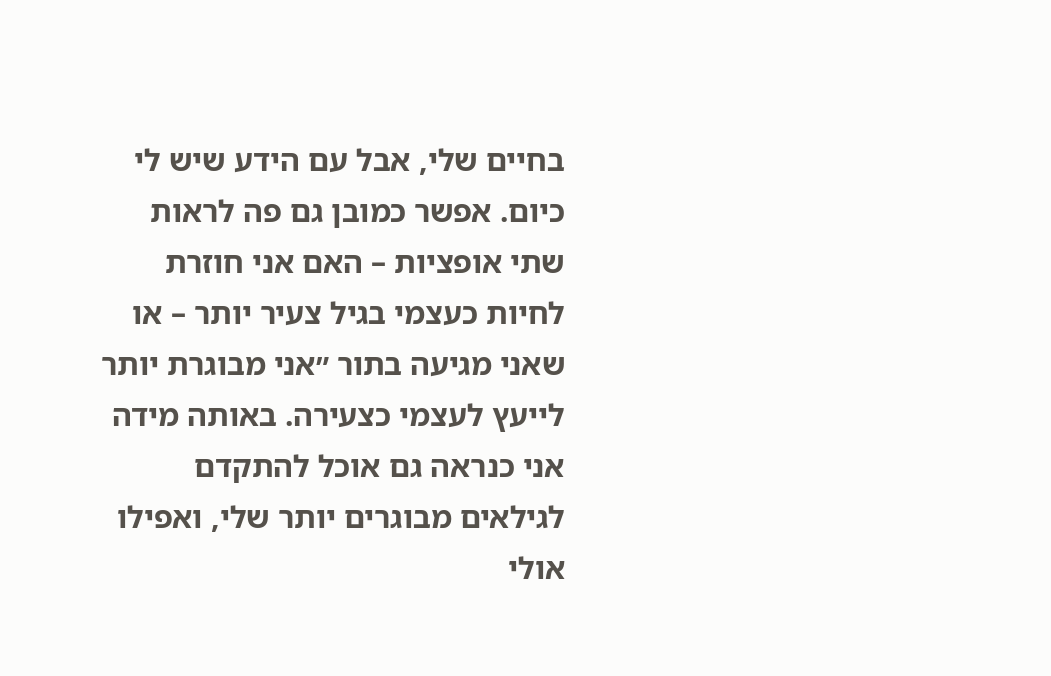בחיים שלי, אבל עם הידע שיש לי כיום. אפשר כמובן גם פה לראות שתי אופציות – האם אני חוזרת לחיות כעצמי בגיל צעיר יותר – או שאני מגיעה בתור ״אני מבוגרת יותר לייעץ לעצמי כצעירה. באותה מידה אני כנראה גם אוכל להתקדם לגילאים מבוגרים יותר שלי, ואפילו אולי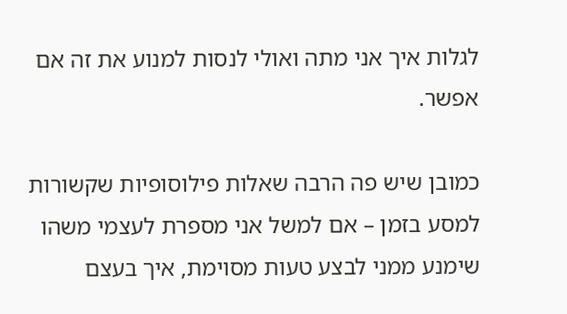לגלות איך אני מתה ואולי לנסות למנוע את זה אם אפשר.

כמובן שיש פה הרבה שאלות פילוסופיות שקשורות למסע בזמן – אם למשל אני מספרת לעצמי משהו שימנע ממני לבצע טעות מסוימת, איך בעצם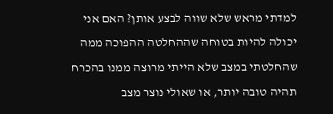למדתי מראש שלא שווה לבצע אותן? האם אני יכולה להיות בטוחה שההחלטה ההפוכה ממה שהחלטתי במצב שלא הייתי מרוצה ממנו בהכרח תהיה טובה יותר, או שאולי נוצר מצב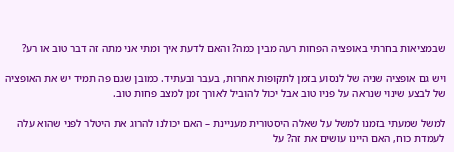שבמציאות בחרתי באופציה הפחות רעה מבין כמה? והאם לדעת איך ומתי אני מתה זה דבר טוב או רע?

ויש גם אופציה שניה של לנסוע בזמן לתקופות אחרות, בעבר ובעתיד. כמובן שגם פה תמיד יש את האופציה של לבצע שינוי שנראה על פניו טוב אבל יכול להוביל לאורך זמן למצב פחות טוב.

למשל שמעתי בזמנו למשל על שאלה היסטורית מעניינת – האם יכולנו להרוג את היטלר לפני שהוא עלה לעמדת כוח, האם היינו עושים את זה? על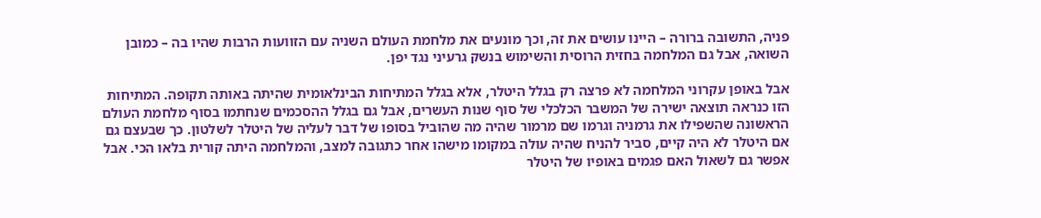פניה, התשובה ברורה – היינו עושים את זה, וכך מונעים את מלחמת העולם השניה עם הזוועות הרבות שהיו בה – כמובן השואה, אבל גם המלחמה בחזית הרוסית והשימוש בנשק גרעיני נגד יפן.

אבל באופן עקרוני המלחמה לא פרצה רק בגלל היטלר, אלא בגלל המתיחות הבינלאומית שהיתה באותה תקופה. המתיחות הזו כנראה תוצאה ישירה של המשבר הכלכלי של סוף שנות העשרים, אבל גם בגלל ההסכמים שנחתמו בסוף מלחמת העולם הראשונה שהשפילו את גרמניה וגרמו שם מרמור שהיה מה שהוביל בסופו של דבר לעליה של היטלר לשלטון. כך שבעצם גם אם היטלר לא היה קיים, סביר להניח שהיה עולה במקומו מישהו אחר כתגובה למצב, והמלחמה היתה קורית בלאו הכי. אבל אפשר גם לשאול האם פגמים באופיו של היטלר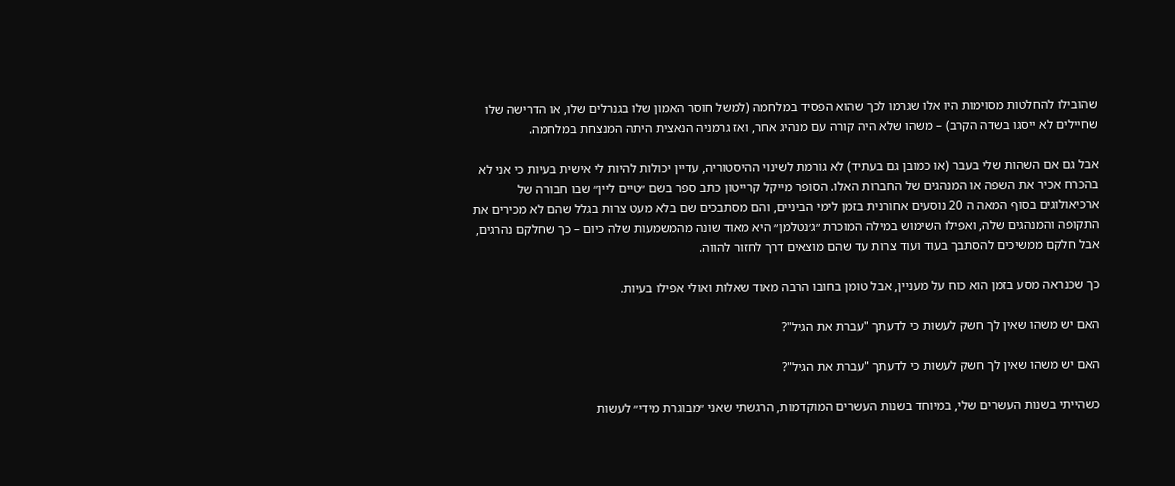שהובילו להחלטות מסוימות היו אלו שגרמו לכך שהוא הפסיד במלחמה (למשל חוסר האמון שלו בגנרלים שלו, או הדרישה שלו שחיילים לא ייסגו בשדה הקרב) – משהו שלא היה קורה עם מנהיג אחר, ואז גרמניה הנאצית היתה המנצחת במלחמה.

אבל גם אם השהות שלי בעבר (או כמובן גם בעתיד) לא גורמת לשינוי ההיסטוריה, עדיין יכולות להיות לי אישית בעיות כי אני לא בהכרח אכיר את השפה או המנהגים של החברות האלו. הסופר מייקל קרייטון כתב ספר בשם ״טיים ליין״ שבו חבורה של ארכיאולוגים בסוף המאה ה 20 נוסעים אחורנית בזמן לימי הביניים, והם מסתבכים שם בלא מעט צרות בגלל שהם לא מכירים את התקופה והמנהגים שלה, ואפילו השימוש במילה המוכרת ״ג׳נטלמן״ היא מאוד שונה מהמשמעות שלה כיום – כך שחלקם נהרגים, אבל חלקם ממשיכים להסתבך בעוד ועוד צרות עד שהם מוצאים דרך לחזור להווה.

כך שכנראה מסע בזמן הוא כוח על מעניין, אבל טומן בחובו הרבה מאוד שאלות ואולי אפילו בעיות.

האם יש משהו שאין לך חשק לעשות כי לדעתך "עברת את הגיל"?

האם יש משהו שאין לך חשק לעשות כי לדעתך "עברת את הגיל"?

כשהייתי בשנות העשרים שלי, במיוחד בשנות העשרים המוקדמות, הרגשתי שאני ״מבוגרת מידי״ לעשות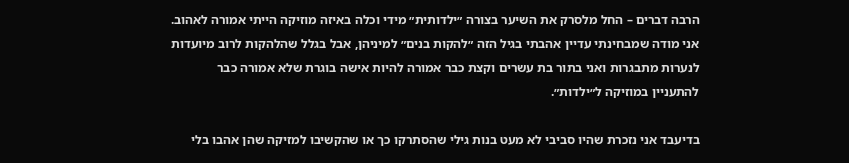הרבה דברים – החל מלסרק את השיער בצורה ״ילדותית״ מידי וכלה באיזה מוזיקה הייתי אמורה לאהוב. אני מודה שמבחינתי עדיין אהבתי בגיל הזה ״להקות בנים״ למיניהן, אבל בגלל שהלהקות לרוב מיועדות לנערות מתבגרות ואני בתור בת עשרים וקצת כבר אמורה להיות אישה בוגרת שלא אמורה כבר להתעניין במוזיקה ל״ילדות״.

בדיעבד אני נזכרת שהיו סביבי לא מעט בנות גילי שהסתרקו כך או שהקשיבו למזיקה שהן אהבו בלי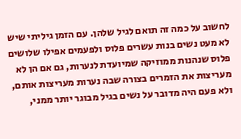לחשוב על כמה זה תואם לגיל שלהן. עם הזמן גיליתי שיש לא מעט נשים בנות עשרים פלוס ולפעמים אפילו שלושים פלוס שנהנות ממוזיקה שמיועדת לנערות, גם אם הן לא מעריצות את הזמרים בצורה שבה נערות מעריצות אותם, ולא פעם היה מדובר על נשים בגיל מבוגר יותר ממני,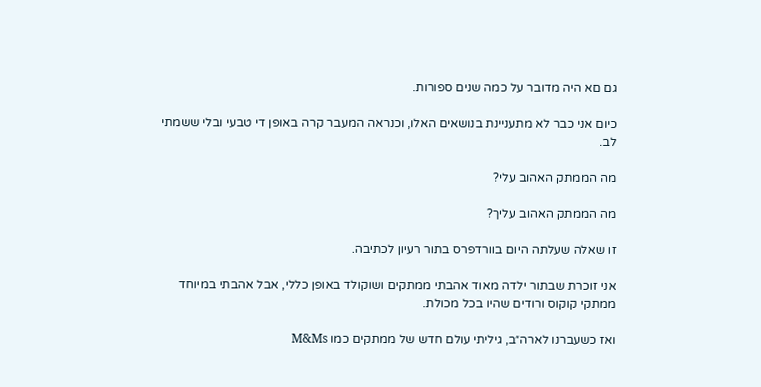גם םא היה מדובר על כמה שנים ספורות.

כיום אני כבר לא מתעניינת בנושאים האלו, וכנראה המעבר קרה באופן די טבעי ובלי ששמתי לב.

מה הממתק האהוב עלי?

מה הממתק האהוב עליך?

זו שאלה שעלתה היום בוורדפרס בתור רעיון לכתיבה.

אני זוכרת שבתור ילדה מאוד אהבתי ממתקים ושוקולד באופן כללי, אבל אהבתי במיוחד ממתקי קוקוס ורודים שהיו בכל מכולת.

ואז כשעברנו לארה״ב, גיליתי עולם חדש של ממתקים כמו M&Ms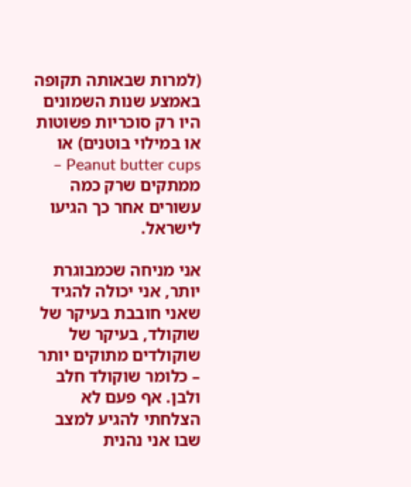(למרות שבאותה תקופה באמצע שנות השמונים היו רק סוכריות פשוטות או במילוי בוטנים) או Peanut butter cups – ממתקים שרק כמה עשורים אחר כך הגיעו לישראל.

אני מניחה שכמבוגרת יותר, אני יכולה להגיד שאני חובבת בעיקר של שוקולד, בעיקר של שוקולדים מתוקים יותר – כלומר שוקולד חלב ולבן. אף פעם לא הצלחתי להגיע למצב שבו אני נהנית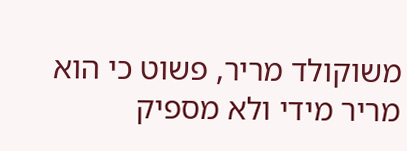משוקולד מריר, פשוט כי הוא מריר מידי ולא מספיק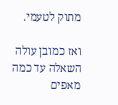מתוק לטעמי.

ואז כמובן עולה השאלה עד כמה מאפים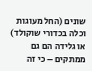שונים (החל מעוגות וכלה בכדורי שוקולד) או גלידה הם גם ממתקים – כי זה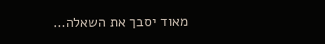מאוד יסבך את השאלה…